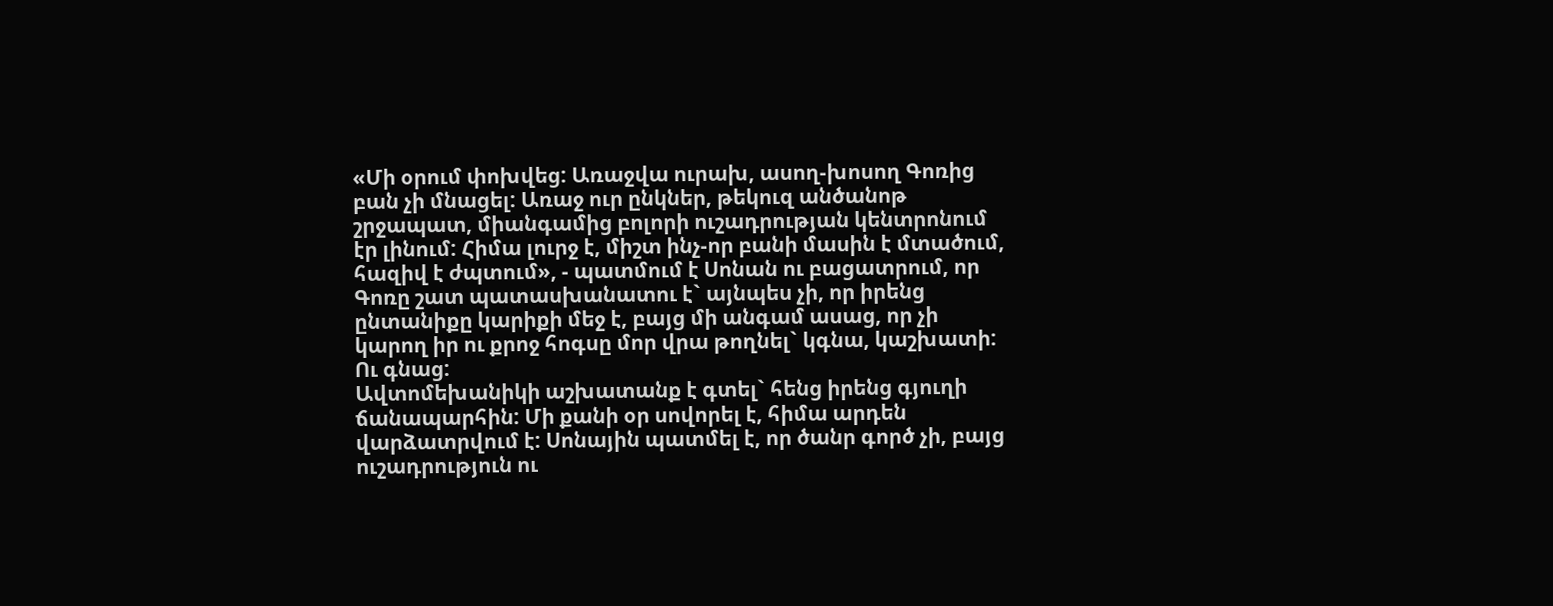«Մի օրում փոխվեց: Առաջվա ուրախ, ասող-խոսող Գոռից բան չի մնացել: Առաջ ուր ընկներ, թեկուզ անծանոթ շրջապատ, միանգամից բոլորի ուշադրության կենտրոնում էր լինում: Հիմա լուրջ է, միշտ ինչ-որ բանի մասին է մտածում, հազիվ է ժպտում», - պատմում է Սոնան ու բացատրում, որ Գոռը շատ պատասխանատու է` այնպես չի, որ իրենց ընտանիքը կարիքի մեջ է, բայց մի անգամ ասաց, որ չի կարող իր ու քրոջ հոգսը մոր վրա թողնել` կգնա, կաշխատի: Ու գնաց:
Ավտոմեխանիկի աշխատանք է գտել` հենց իրենց գյուղի ճանապարհին: Մի քանի օր սովորել է, հիմա արդեն վարձատրվում է: Սոնային պատմել է, որ ծանր գործ չի, բայց ուշադրություն ու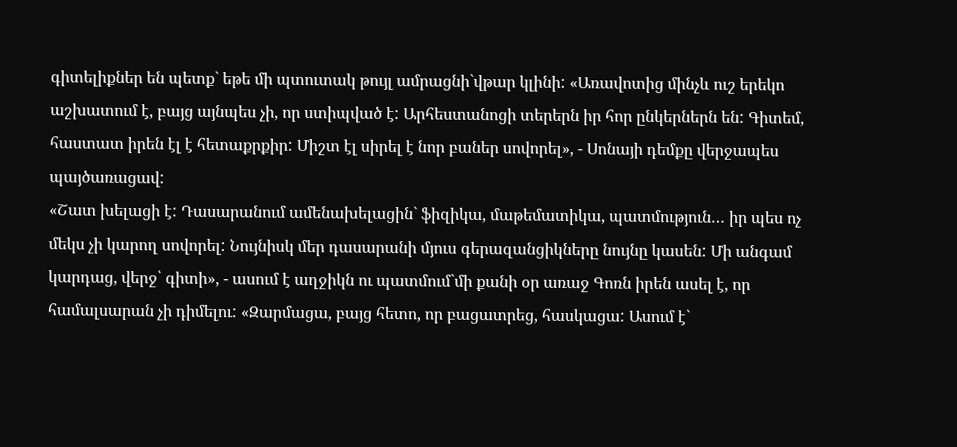գիտելիքներ են պետք` եթե մի պտուտակ թույլ ամրացնի`վթար կլինի: «Առավոտից մինչև ուշ երեկո աշխատում է, բայց այնպես չի, որ ստիպված է: Արհեստանոցի տերերն իր հոր ընկերներն են: Գիտեմ, հաստատ իրեն էլ է հետաքրքիր: Միշտ էլ սիրել է նոր բաներ սովորել», - Սոնայի դեմքը վերջապես պայծառացավ:
«Շատ խելացի է: Դասարանում ամենախելացին` ֆիզիկա, մաթեմատիկա, պատմություն… իր պես ոչ մեկս չի կարող սովորել: Նույնիսկ մեր դասարանի մյուս գերազանցիկները նույնը կասեն: Մի անգամ կարդաց, վերջ՝ գիտի», - ասում է աղջիկն ու պատմում`մի քանի օր առաջ Գոռն իրեն ասել է, որ համալսարան չի դիմելու: «Զարմացա, բայց հետո, որ բացատրեց, հասկացա: Ասում է`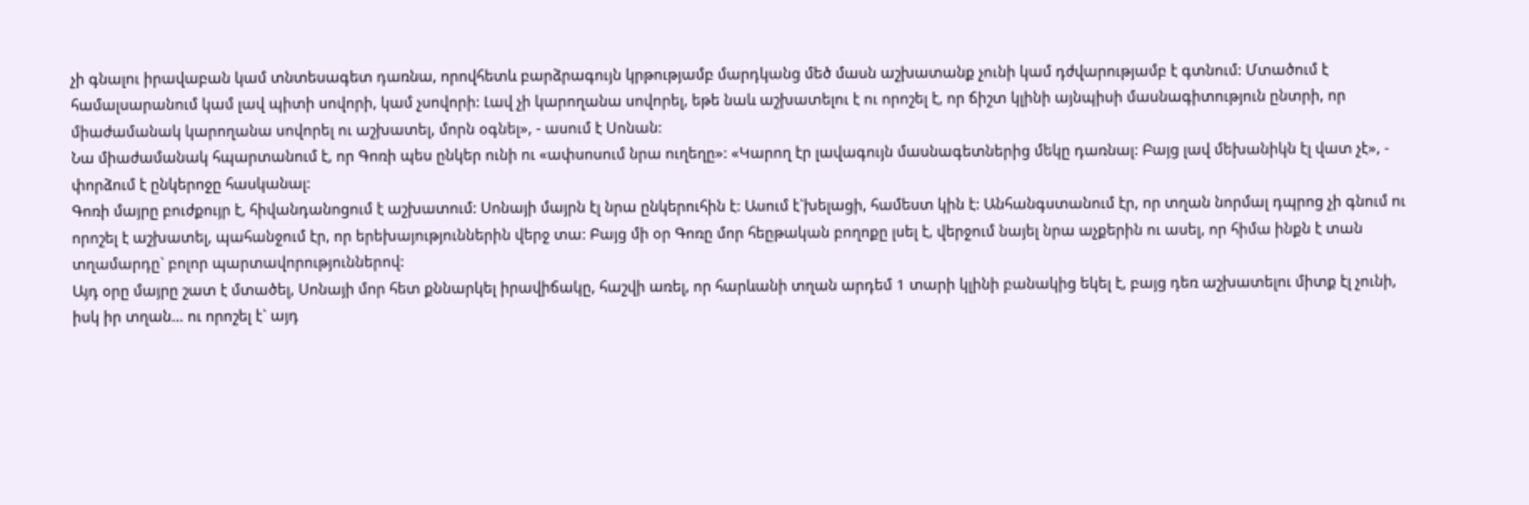չի գնալու իրավաբան կամ տնտեսագետ դառնա, որովհետև բարձրագույն կրթությամբ մարդկանց մեծ մասն աշխատանք չունի կամ դժվարությամբ է գտնում: Մտածում է համալսարանում կամ լավ պիտի սովորի, կամ չսովորի: Լավ չի կարողանա սովորել, եթե նաև աշխատելու է ու որոշել է, որ ճիշտ կլինի այնպիսի մասնագիտություն ընտրի, որ միաժամանակ կարողանա սովորել ու աշխատել, մորն օգնել», - ասում է Սոնան:
Նա միաժամանակ հպարտանում է, որ Գոռի պես ընկեր ունի ու «ափսոսում նրա ուղեղը»: «Կարող էր լավագույն մասնագետներից մեկը դառնալ: Բայց լավ մեխանիկն էլ վատ չէ», - փորձում է ընկերոջը հասկանալ:
Գոռի մայրը բուժքույր է, հիվանդանոցում է աշխատում: Սոնայի մայրն էլ նրա ընկերուհին է: Ասում է`խելացի, համեստ կին է: Անհանգստանում էր, որ տղան նորմալ դպրոց չի գնում ու որոշել է աշխատել, պահանջում էր, որ երեխայություններին վերջ տա: Բայց մի օր Գոռը մոր հեըթական բողոքը լսել է, վերջում նայել նրա աչքերին ու ասել, որ հիմա ինքն է տան տղամարդը` բոլոր պարտավորություններով:
Այդ օրը մայրը շատ է մտածել, Սոնայի մոր հետ քննարկել իրավիճակը, հաշվի առել, որ հարևանի տղան արդեմ 1 տարի կլինի բանակից եկել է, բայց դեռ աշխատելու միտք էլ չունի, իսկ իր տղան… ու որոշել է` այդ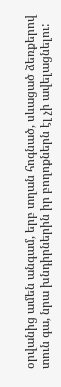օրվանից ամեն անգամ, երբ տղան հոգնած, սևացած ձեռքերով տուն գա, նրա խնդիրներին իր բողոքներն էլ չի ավելացնելու: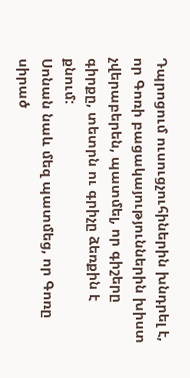Դպրոցում ուսուցչուհիներին խնդրել է, որ Գոռի բացակայություններին խիստ չվերաբերեն, պատմել, որ գիշերը գիրքը, տետրն ու գրիչը ձեռքին է քնում:
Սոնան նաև մեզ պատմեց, որ Գոռը սիրած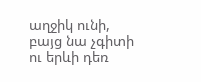աղջիկ ունի, բայց նա չգիտի ու երևի դեռ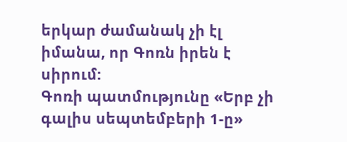երկար ժամանակ չի էլ իմանա, որ Գոռն իրեն է սիրում:
Գոռի պատմությունը «Երբ չի գալիս սեպտեմբերի 1-ը»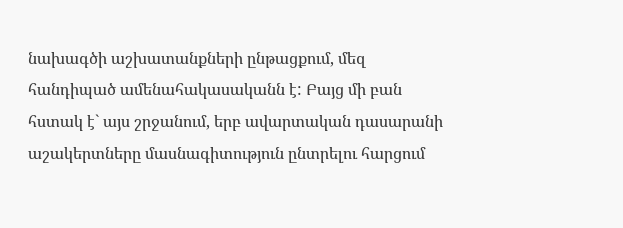նախագծի աշխատանքների ընթացքում, մեզ հանդիպած ամենահակասականն է: Բայց մի բան հստակ է` այս շրջանում, երբ ավարտական դասարանի աշակերտները մասնագիտություն ընտրելու հարցում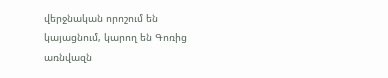վերջնական որոշում են կայացնում, կարող են Գոռից առնվազն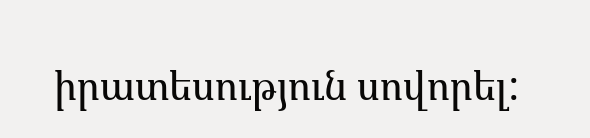իրատեսություն սովորել: